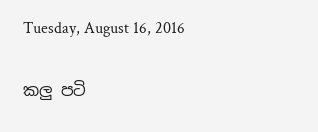Tuesday, August 16, 2016

කලු පටි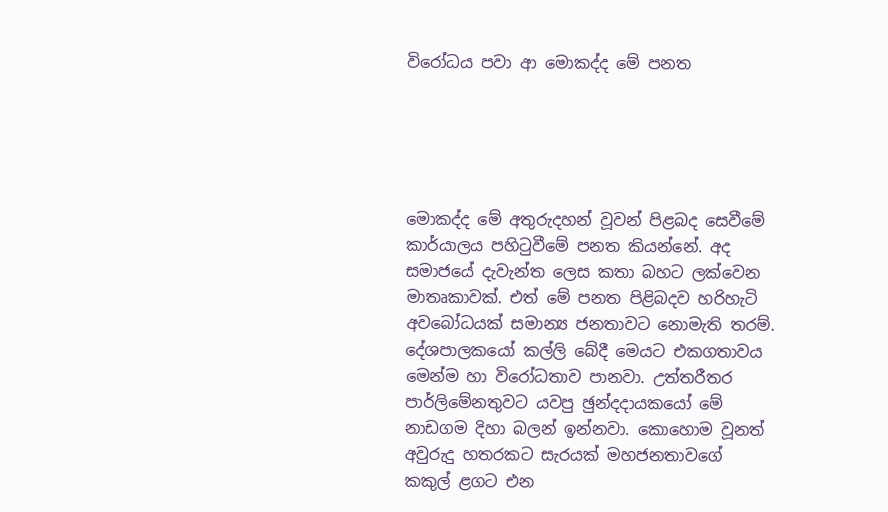විරෝධය පවා ආ මොකද්ද මේ පනත





මොකද්ද මේ අතුරුදහන් වූවන් පිළබද සෙවීමේ කාර්යාලය පහිටුවීමේ පනත කියන්නේ. අද සමාජයේ දැවැන්ත ලෙස කතා බහට ලක්වෙන මාතෘකාවක්. එත් මේ පනත පිළිබදව හරිහැටි අවබෝධයක් සමාන්‍ය ජනතාවට නොමැති තරම්. දේශපාලකයෝ කල්ලි බේදී මෙයට එකගතාවය මෙන්ම හා විරෝධතාව පානවා. උත්තරීතර පාර්ලිමේනතුවට යවපු ඡුන්දදායකයෝ මේ නාඩගම දිහා බලන් ඉන්නවා. කොහොම වූනත් අවුරුදු හතරකට සැරයක් මහජනතාවගේ කකුල් ළගට එන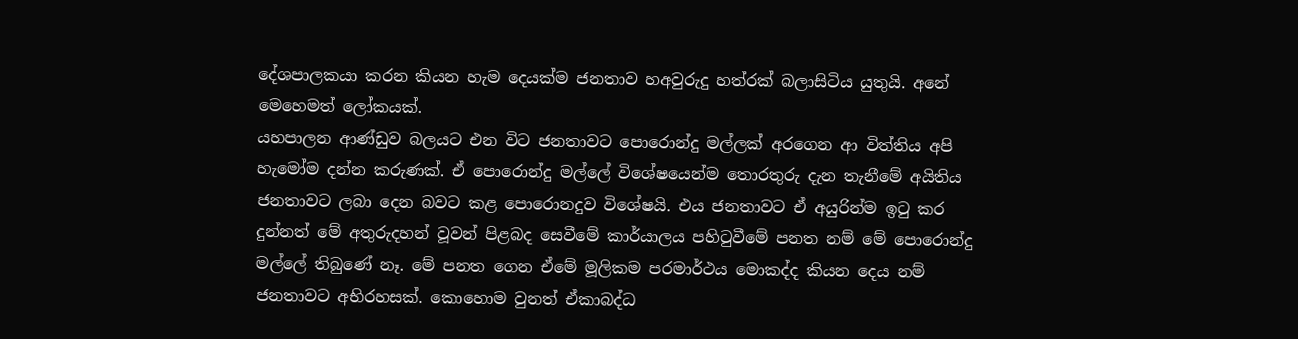දේශපාලකයා කරන කියන හැම දෙයක්ම ජනතාව හඅවුරුදු හත්රක් බලාසිටිය යුතුයි. අනේ මෙහෙමත් ලෝකයක්.
යහපාලන ආණ්ඩුව බලයට එන විට ජනතාවට පොරොන්දු මල්ලක් අරගෙන ආ විත්තිය අපි හැමෝම දන්න කරුණක්. ඒ පොරොන්දු මල්ලේ විශේෂයෙන්ම තොරතුරු දැන තැනීමේ අයිතිය ජනතාවට ලබා දෙන බවට කළ පොරොනදුව විශේෂයි. එය ජනතාවට ඒ අයුරින්ම ඉටු කර දුන්නත් මේ අතුරුදහන් වූවන් පිළබද සෙවීමේ කාර්යාලය පහිටුවීමේ පනත නම් මේ පොරොන්දු මල්ලේ තිබුණේ නෑ. මේ පනත ගෙන ඒමේ මූලිකම පරමාර්ථය මොකද්ද කියන දෙය නම් ජනතාවට අභිරහසක්. කොහොම වුනත් ඒකාබද්ධ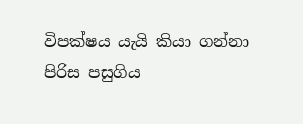විපක්ෂය යැයි කියා ගන්නා පිරිස පසුගිය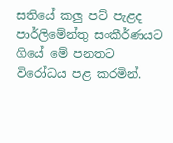සතියේ කලු පට් පැළද පාර්ලිමේන්තු සංකීර්ණයට ගියේ මේ පනතට විරෝධය පළ කරමින්.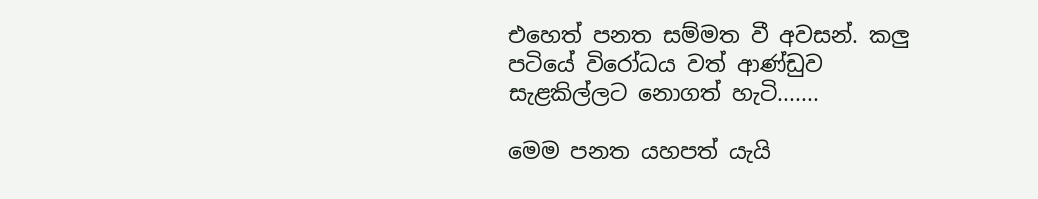එහෙත් පනත සම්මත වී අවසන්. කලු පටියේ විරෝධය වත් ආණ්ඩුව සැළකිල්ලට නොගත් හැටි.......

මෙම පනත යහපත් යැයි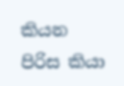කියන පිරිස කියා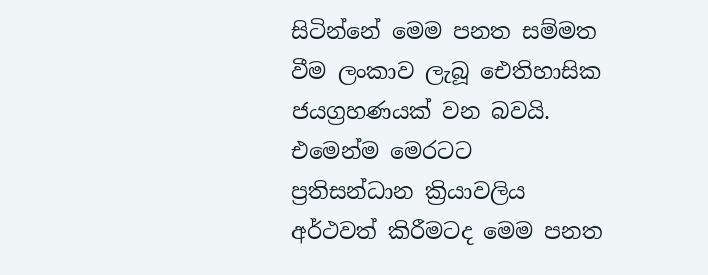සිටින්නේ මෙම පනත සම්මත වීම ලංකාව ලැබූ ඓතිහාසික ජයග්‍රහණයක් වන බවයි. එමෙන්ම මෙරටට ප්‍රතිසන්ධාන ක්‍රියාවලිය අර්ථවත් කිරීමටද මෙම පනත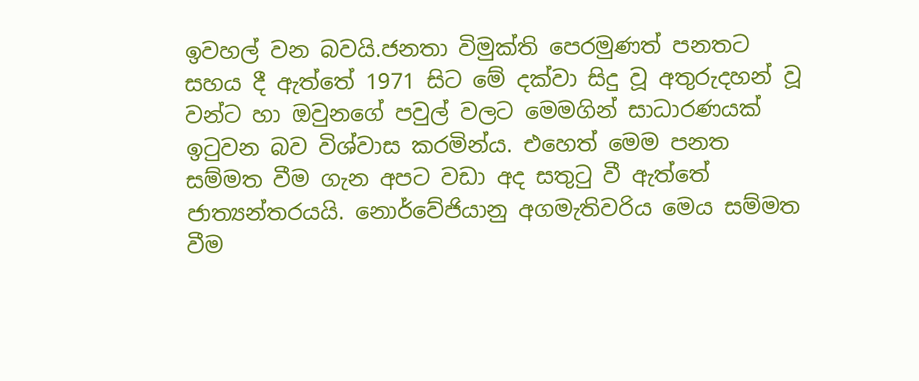ඉවහල් වන බවයි.ජනතා විමුක්ති පෙරමුණත් පනතට සහය දී ඇත්තේ 1971 සිට මේ දක්වා සිදු වූ අතුරුදහන් වූ වන්ට හා ඔවුනගේ පවුල් වලට මෙමගින් සාධාරණයක් ඉටුවන බව විශ්වාස කරමින්ය. එහෙත් මෙම පනත සම්මත වීම ගැන අපට වඩා අද සතුටු වී ඇත්තේ ජාත්‍යන්තරයයි. නොර්වේජියානු අගමැතිවරිය මෙය සම්මත වීම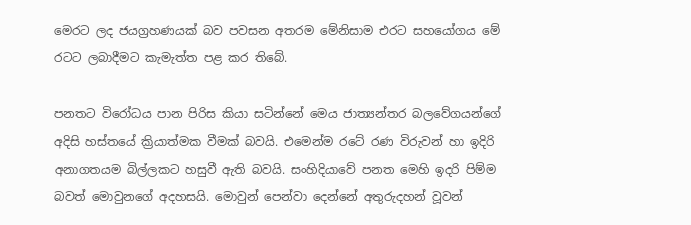මෙරට ලද ජයග්‍රහණයක් බව පවසන අතරම මේනිසාම එරට සහයෝගය මේ රටට ලබාදීමට කැමැත්ත පළ කර තිබේ.

පනතට විරෝධය පාන පිරිස කියා සටින්නේ මෙය ජාත්‍යන්තර බලවේගයන්ගේ අදිසි හස්තයේ ක්‍රියාත්මක වීමක් බවයි. එමෙන්ම රටේ රණ විරුවන් හා ඉදිරි අනාගතයම බිල්ලකට හසුවී ඇති බවයි. සංහිදියාවේ පනත මෙහි ඉදරි පිම්ම බවත් මොවුනගේ අදහසයි. මොවුන් පෙන්වා දෙන්නේ අතුරුදහන් වූවන්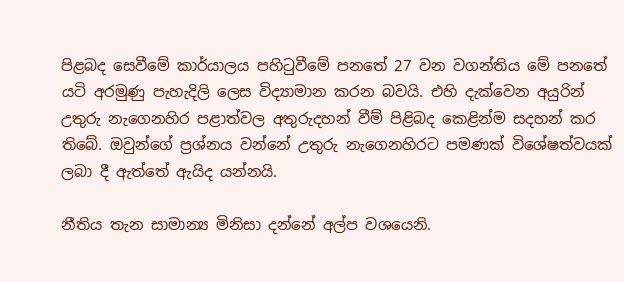පිළබද සෙවීමේ කාර්යාලය පහිටුවීමේ පනතේ 27 වන වගන්තිය මේ පනතේ යටි අරමුණු පැහැදිලි ලෙස විද්‍යාමාන කරන බවයි. එහි දැක්වෙන අයුරින් උතුරු නැගෙනහිර පළාත්වල අතුරුදහන් වීම් පිළිබද කෙළින්ම සදහන් කර තිබේ. ඔවුන්ගේ ප්‍රශ්නය වන්නේ උතුරු නැගෙනහිරට පමණක් විශේෂත්වයක් ලබා දී ඇත්තේ ඇයිද යන්නයි.

නීතිය තැන සාමාන්‍ය මිනිසා දන්නේ අල්ප වශයෙනි.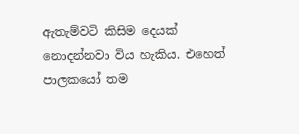ඇතැම්වටි කිසිම දෙයක් නොදන්නවා විය හැකිය. එහෙත් පාලකයෝ තම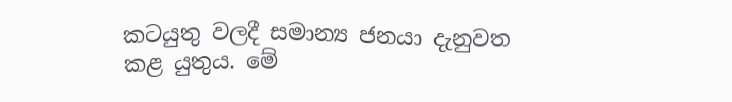කටයුතු වලදී සමාන්‍ය ජනයා දැනුවත කළ යුතුය. මේ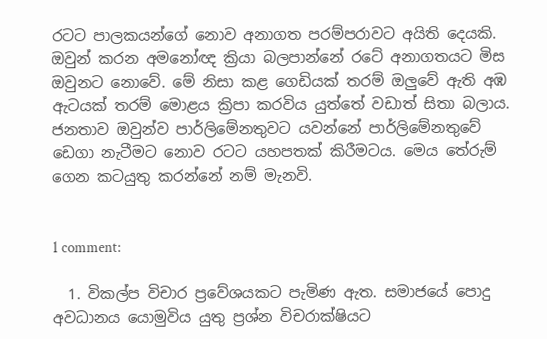රටට පාලකයන්ගේ නොව අනාගත පරම්පරාවට අයිති දෙයකි. ඔවුන් කරන අමනෝඥ ක්‍රියා බලපාන්නේ රටේ අනාගතයට මිස ඔවුනට නොවේ. මේ නිසා කළ ගෙඩියක් තරම් ඔලුවේ ඇති අඹ ඇටයක් තරම් මොළය ක්‍රිපා කරවිය යුත්තේ වඩාත් සිතා බලාය. ජනතාව ඔවුන්ව පාර්ලිමේනතුවට යවන්නේ පාර්ලිමේනතුවේ ඩෙගා නැටීමට නොව රටට යහපතක් කිරීමටය. මෙය තේරුම් ගෙන කටයුතු කරන්නේ නම් මැනවි.


1 comment:

  1. විකල්ප විචාර ප්‍රවේශයකට පැමිණ ඇත. සමාජයේ පොදු අවධානය යොමුවිය යුතු ප්‍රශ්න විචරාක්ෂියට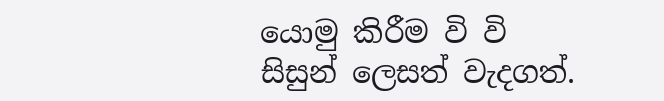යොමු කිරීම වි වි සිසුන් ලෙසත් වැදගත්.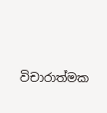විචාරාත්මක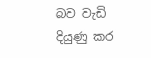බව වැඩි දියුණු කර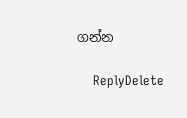ගන්න

    ReplyDelete